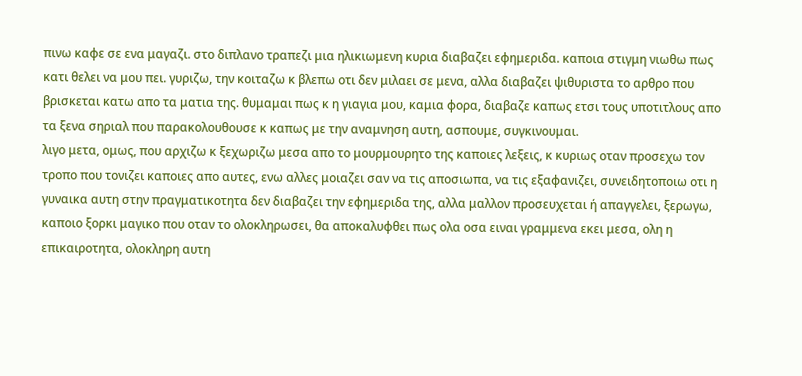πινω καφε σε ενα μαγαζι. στο διπλανο τραπεζι μια ηλικιωμενη κυρια διαβαζει εφημεριδα. καποια στιγμη νιωθω πως κατι θελει να μου πει. γυριζω, την κοιταζω κ βλεπω οτι δεν μιλαει σε μενα, αλλα διαβαζει ψιθυριστα το αρθρο που βρισκεται κατω απο τα ματια της. θυμαμαι πως κ η γιαγια μου, καμια φορα, διαβαζε καπως ετσι τους υποτιτλους απο τα ξενα σηριαλ που παρακολουθουσε κ καπως με την αναμνηση αυτη, ασπουμε, συγκινουμαι.
λιγο μετα, ομως, που αρχιζω κ ξεχωριζω μεσα απο το μουρμουρητο της καποιες λεξεις, κ κυριως οταν προσεχω τον τροπο που τονιζει καποιες απο αυτες, ενω αλλες μοιαζει σαν να τις αποσιωπα, να τις εξαφανιζει, συνειδητοποιω οτι η γυναικα αυτη στην πραγματικοτητα δεν διαβαζει την εφημεριδα της, αλλα μαλλον προσευχεται ή απαγγελει, ξερωγω, καποιο ξορκι μαγικο που οταν το ολοκληρωσει, θα αποκαλυφθει πως ολα οσα ειναι γραμμενα εκει μεσα, ολη η επικαιροτητα, ολοκληρη αυτη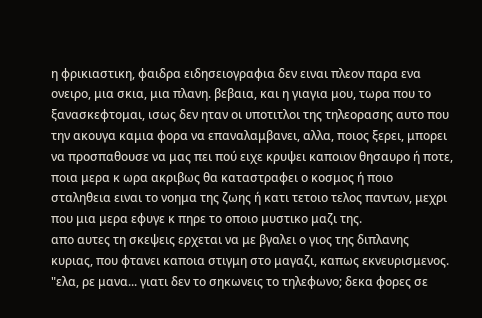η φρικιαστικη, φαιδρα ειδησειογραφια δεν ειναι πλεον παρα ενα ονειρο, μια σκια, μια πλανη. βεβαια, και η γιαγια μου, τωρα που το ξανασκεφτομαι, ισως δεν ηταν οι υποτιτλοι της τηλεορασης αυτο που την ακουγα καμια φορα να επαναλαμβανει, αλλα, ποιος ξερει, μπορει να προσπαθουσε να μας πει πού ειχε κρυψει καποιον θησαυρο ή ποτε, ποια μερα κ ωρα ακριβως θα καταστραφει ο κοσμος ή ποιο σταληθεια ειναι το νοημα της ζωης ή κατι τετοιο τελος παντων, μεχρι που μια μερα εφυγε κ πηρε το οποιο μυστικο μαζι της.
απο αυτες τη σκεψεις ερχεται να με βγαλει ο γιος της διπλανης κυριας, που φτανει καποια στιγμη στο μαγαζι, καπως εκνευρισμενος. "ελα, ρε μανα... γιατι δεν το σηκωνεις το τηλεφωνο; δεκα φορες σε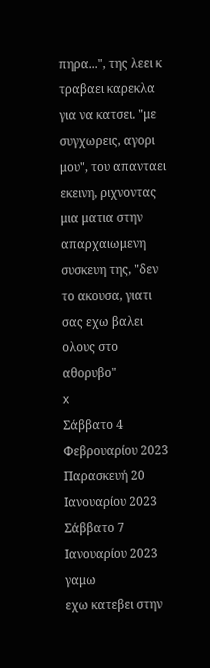πηρα...", της λεει κ τραβαει καρεκλα για να κατσει. "με συγχωρεις, αγορι μου", του απανταει εκεινη, ριχνοντας μια ματια στην απαρχαιωμενη συσκευη της, "δεν το ακουσα, γιατι σας εχω βαλει ολους στο αθορυβο"
x
Σάββατο 4 Φεβρουαρίου 2023
Παρασκευή 20 Ιανουαρίου 2023
Σάββατο 7 Ιανουαρίου 2023
γαμω
εχω κατεβει στην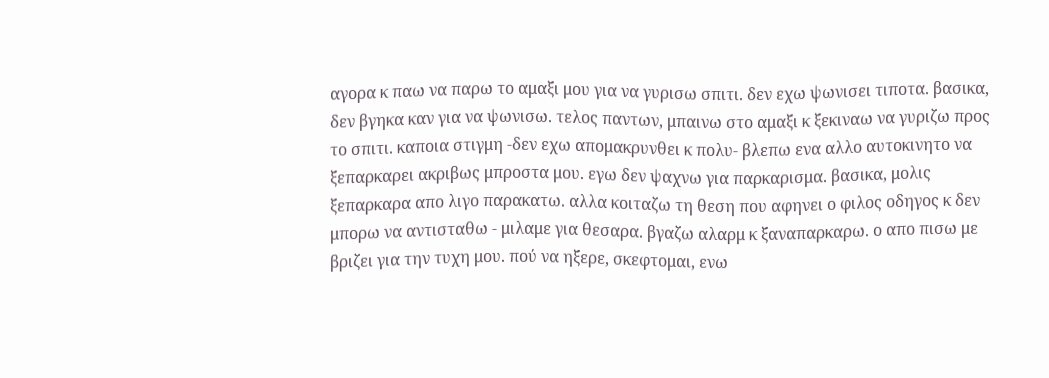αγορα κ παω να παρω το αμαξι μου για να γυρισω σπιτι. δεν εχω ψωνισει τιποτα. βασικα, δεν βγηκα καν για να ψωνισω. τελος παντων, μπαινω στο αμαξι κ ξεκιναω να γυριζω προς το σπιτι. καποια στιγμη -δεν εχω απομακρυνθει κ πολυ- βλεπω ενα αλλο αυτοκινητο να ξεπαρκαρει ακριβως μπροστα μου. εγω δεν ψαχνω για παρκαρισμα. βασικα, μολις ξεπαρκαρα απο λιγο παρακατω. αλλα κοιταζω τη θεση που αφηνει ο φιλος οδηγος κ δεν μπορω να αντισταθω - μιλαμε για θεσαρα. βγαζω αλαρμ κ ξαναπαρκαρω. ο απο πισω με βριζει για την τυχη μου. πού να ηξερε, σκεφτομαι, ενω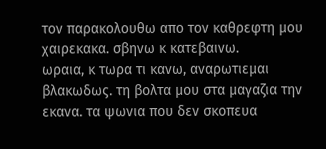τον παρακολουθω απο τον καθρεφτη μου χαιρεκακα. σβηνω κ κατεβαινω.
ωραια, κ τωρα τι κανω, αναρωτιεμαι βλακωδως. τη βολτα μου στα μαγαζια την εκανα. τα ψωνια που δεν σκοπευα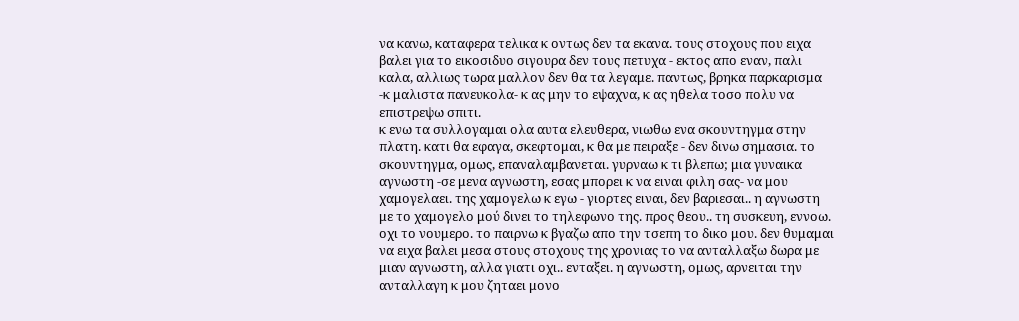να κανω, καταφερα τελικα κ οντως δεν τα εκανα. τους στοχους που ειχα βαλει για το εικοσιδυο σιγουρα δεν τους πετυχα - εκτος απο εναν, παλι καλα, αλλιως τωρα μαλλον δεν θα τα λεγαμε. παντως, βρηκα παρκαρισμα -κ μαλιστα πανευκολα- κ ας μην το εψαχνα, κ ας ηθελα τοσο πολυ να επιστρεψω σπιτι.
κ ενω τα συλλογαμαι ολα αυτα ελευθερα, νιωθω ενα σκουντηγμα στην πλατη. κατι θα εφαγα, σκεφτομαι, κ θα με πειραξε - δεν δινω σημασια. το σκουντηγμα, ομως, επαναλαμβανεται. γυρναω κ τι βλεπω; μια γυναικα αγνωστη -σε μενα αγνωστη, εσας μπορει κ να ειναι φιλη σας- να μου χαμογελαει. της χαμογελω κ εγω - γιορτες ειναι, δεν βαριεσαι.. η αγνωστη με το χαμογελο μού δινει το τηλεφωνο της. προς θεου.. τη συσκευη, εννοω. οχι το νουμερο. το παιρνω κ βγαζω απο την τσεπη το δικο μου. δεν θυμαμαι να ειχα βαλει μεσα στους στοχους της χρονιας το να ανταλλαξω δωρα με μιαν αγνωστη, αλλα γιατι οχι.. ενταξει. η αγνωστη, ομως, αρνειται την ανταλλαγη κ μου ζηταει μονο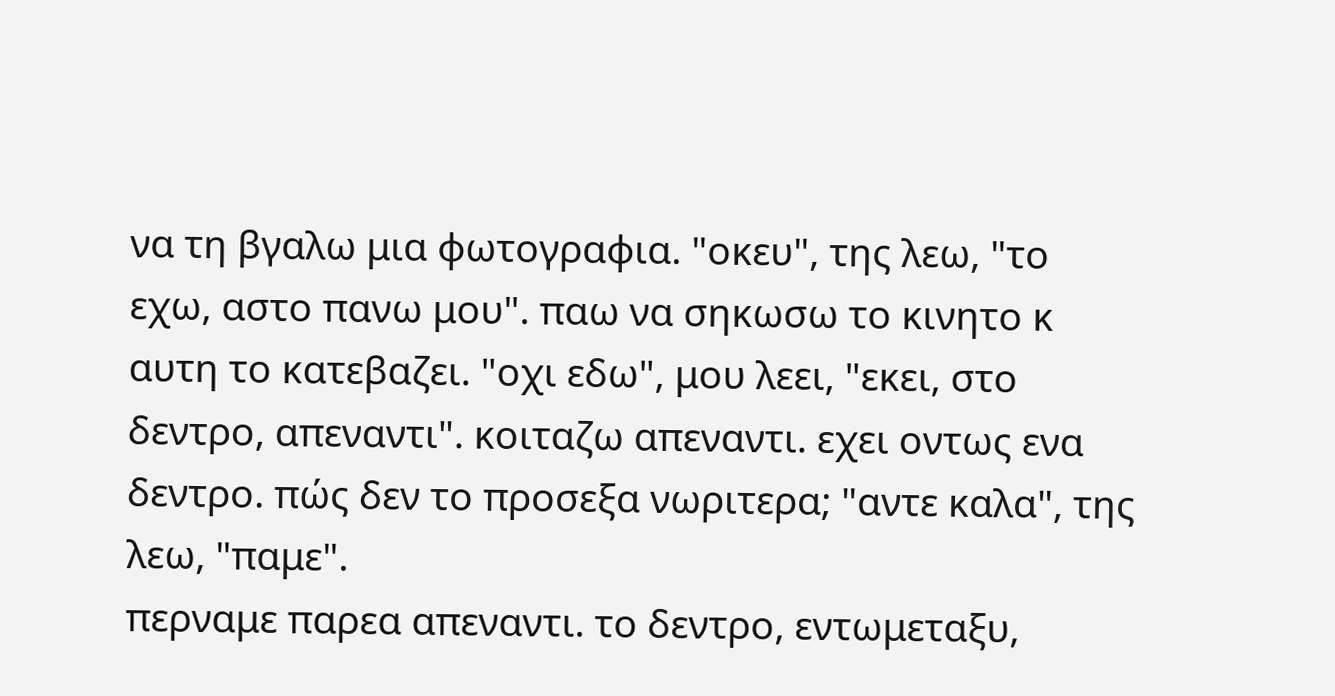να τη βγαλω μια φωτογραφια. "οκευ", της λεω, "το εχω, αστο πανω μου". παω να σηκωσω το κινητο κ αυτη το κατεβαζει. "οχι εδω", μου λεει, "εκει, στο δεντρο, απεναντι". κοιταζω απεναντι. εχει οντως ενα δεντρο. πώς δεν το προσεξα νωριτερα; "αντε καλα", της λεω, "παμε".
περναμε παρεα απεναντι. το δεντρο, εντωμεταξυ,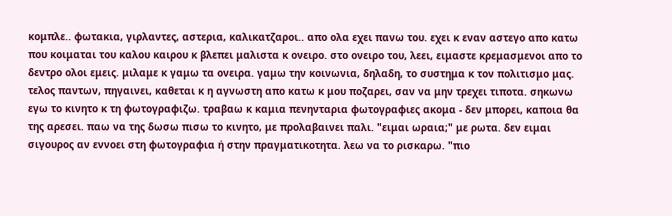κομπλε.. φωτακια, γιρλαντες, αστερια, καλικατζαροι.. απο ολα εχει πανω του. εχει κ εναν αστεγο απο κατω που κοιμαται του καλου καιρου κ βλεπει μαλιστα κ ονειρο. στο ονειρο του, λεει, ειμαστε κρεμασμενοι απο το δεντρο ολοι εμεις. μιλαμε κ γαμω τα ονειρα. γαμω την κοινωνια, δηλαδη, το συστημα κ τον πολιτισμο μας. τελος παντων, πηγαινει, καθεται κ η αγνωστη απο κατω κ μου ποζαρει, σαν να μην τρεχει τιποτα. σηκωνω εγω το κινητο κ τη φωτογραφιζω. τραβαω κ καμια πενηνταρια φωτογραφιες ακομα - δεν μπορει, καποια θα της αρεσει. παω να της δωσω πισω το κινητο, με προλαβαινει παλι. "ειμαι ωραια;" με ρωτα. δεν ειμαι σιγουρος αν εννοει στη φωτογραφια ή στην πραγματικοτητα. λεω να το ρισκαρω. "πιο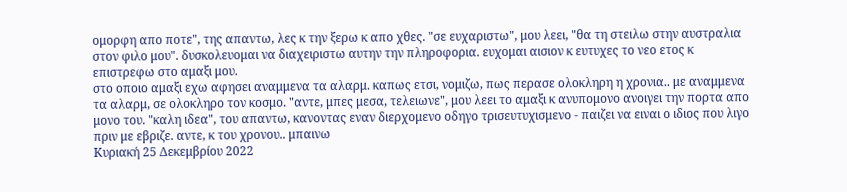ομορφη απο ποτε", της απαντω, λες κ την ξερω κ απο χθες. "σε ευχαριστω", μου λεει, "θα τη στειλω στην αυστραλια στον φιλο μου". δυσκολευομαι να διαχειριστω αυτην την πληροφορια. ευχομαι αισιον κ ευτυχες το νεο ετος κ επιστρεφω στο αμαξι μου.
στο οποιο αμαξι εχω αφησει αναμμενα τα αλαρμ. καπως ετσι, νομιζω, πως περασε ολοκληρη η χρονια.. με αναμμενα τα αλαρμ, σε ολοκληρο τον κοσμο. "αντε, μπες μεσα, τελειωνε", μου λεει το αμαξι κ ανυπομονο ανοιγει την πορτα απο μονο του. "καλη ιδεα", του απαντω, κανοντας εναν διερχομενο οδηγο τρισευτυχισμενο - παιζει να ειναι ο ιδιος που λιγο πριν με εβριζε. αντε, κ του χρονου.. μπαινω
Κυριακή 25 Δεκεμβρίου 2022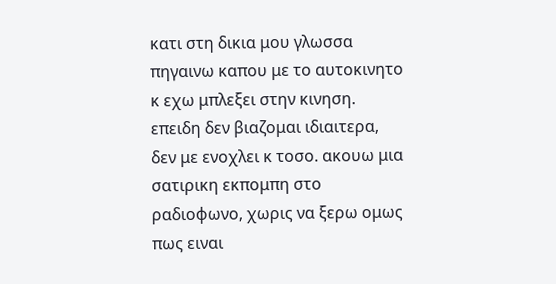κατι στη δικια μου γλωσσα
πηγαινω καπου με το αυτοκινητο κ εχω μπλεξει στην κινηση. επειδη δεν βιαζομαι ιδιαιτερα, δεν με ενοχλει κ τοσο. ακουω μια σατιρικη εκπομπη στο ραδιοφωνο, χωρις να ξερω ομως πως ειναι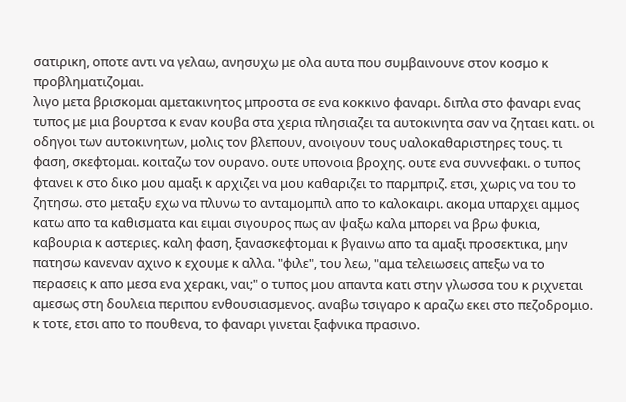σατιρικη, οποτε αντι να γελαω, ανησυχω με ολα αυτα που συμβαινουνε στον κοσμο κ προβληματιζομαι.
λιγο μετα βρισκομαι αμετακινητος μπροστα σε ενα κοκκινο φαναρι. διπλα στο φαναρι ενας τυπος με μια βουρτσα κ εναν κουβα στα χερια πλησιαζει τα αυτοκινητα σαν να ζηταει κατι. οι οδηγοι των αυτοκινητων, μολις τον βλεπουν, ανοιγουν τους υαλοκαθαριστηρες τους. τι φαση, σκεφτομαι. κοιταζω τον ουρανο. ουτε υπονοια βροχης. ουτε ενα συννεφακι. ο τυπος φτανει κ στο δικο μου αμαξι κ αρχιζει να μου καθαριζει το παρμπριζ. ετσι, χωρις να του το ζητησω. στο μεταξυ εχω να πλυνω το ανταμομπιλ απο το καλοκαιρι. ακομα υπαρχει αμμος κατω απο τα καθισματα και ειμαι σιγουρος πως αν ψαξω καλα μπορει να βρω φυκια, καβουρια κ αστεριες. καλη φαση, ξανασκεφτομαι κ βγαινω απο τα αμαξι προσεκτικα, μην πατησω κανεναν αχινο κ εχουμε κ αλλα. "φιλε", του λεω, "αμα τελειωσεις απεξω να το περασεις κ απο μεσα ενα χερακι, ναι;" ο τυπος μου απαντα κατι στην γλωσσα του κ ριχνεται αμεσως στη δουλεια περιπου ενθουσιασμενος. αναβω τσιγαρο κ αραζω εκει στο πεζοδρομιο.
κ τοτε, ετσι απο το πουθενα, το φαναρι γινεται ξαφνικα πρασινο.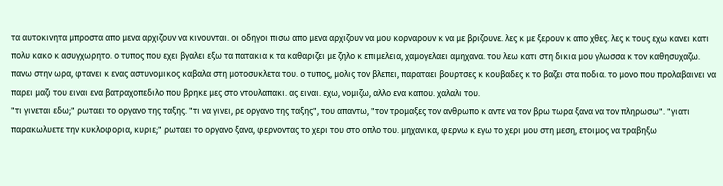τα αυτοκινητα μπροστα απο μενα αρχιζουν να κινουνται. οι οδηγοι πισω απο μενα αρχιζουν να μου κορναρουν κ να με βριζουνε. λες κ με ξερουν κ απο χθες. λες κ τους εχω κανει κατι πολυ κακο κ ασυγχωρητο. ο τυπος που εχει βγαλει εξω τα πατακια κ τα καθαριζει με ζηλο κ επιμελεια, χαμογελαει αμηχανα. του λεω κατι στη δικια μου γλωσσα κ τον καθησυχαζω. πανω στην ωρα, φτανει κ ενας αστυνομικος καβαλα στη μοτοσυκλετα του. ο τυπος, μολις τον βλεπει, παραταει βουρτσες κ κουβαδες κ το βαζει στα ποδια. το μονο που προλαβαινει να παρει μαζι του ειναι ενα βατραχοπεδιλο που βρηκε μες στο ντουλαπακι. ας ειναι. εχω, νομιζω, αλλο ενα καπου. χαλαλι του.
"τι γινεται εδω;" ρωταει το οργανο της ταξης. "τι να γινει, ρε οργανο της ταξης", του απαντω, "τον τρομαξες τον ανθρωπο κ αντε να τον βρω τωρα ξανα να τον πληρωσω". "γιατι παρακωλυετε την κυκλοφορια, κυριε;" ρωταει το οργανο ξανα, φερνοντας το χερι του στο οπλο του. μηχανικα, φερνω κ εγω το χερι μου στη μεση, ετοιμος να τραβηξω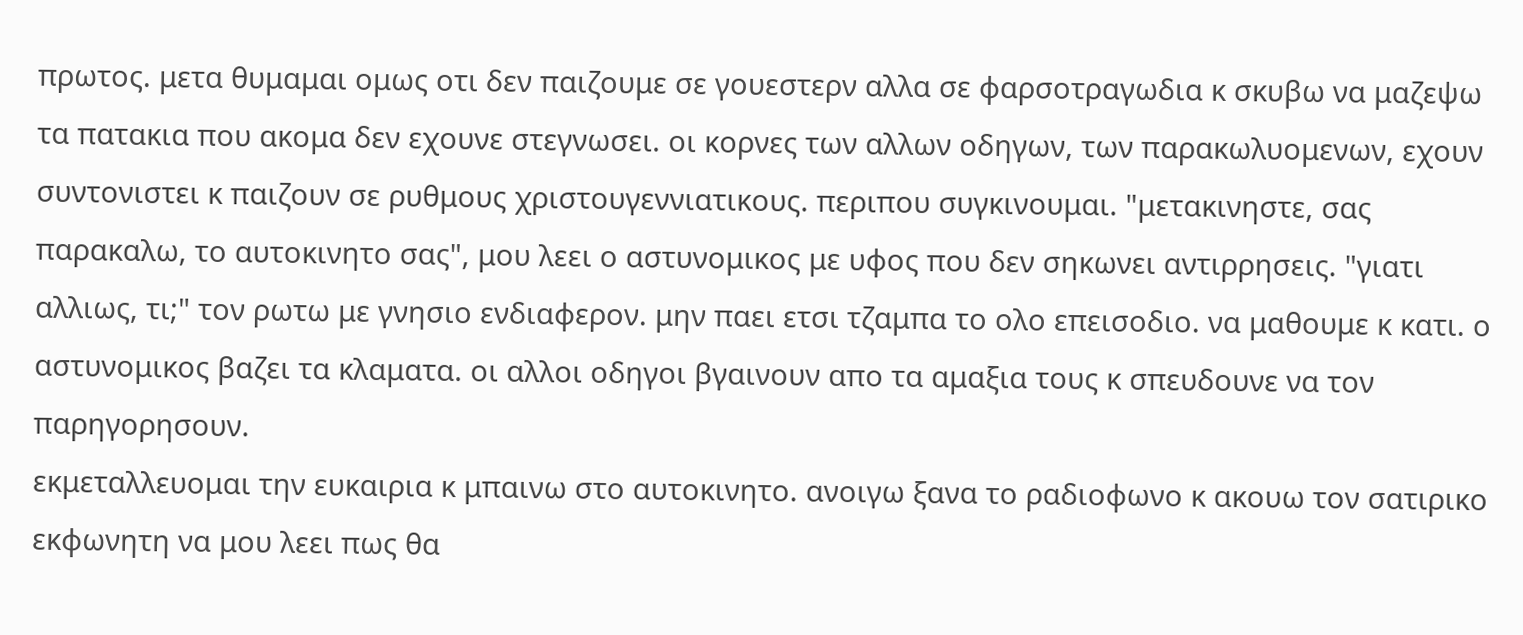πρωτος. μετα θυμαμαι ομως οτι δεν παιζουμε σε γουεστερν αλλα σε φαρσοτραγωδια κ σκυβω να μαζεψω τα πατακια που ακομα δεν εχουνε στεγνωσει. οι κορνες των αλλων οδηγων, των παρακωλυομενων, εχουν συντονιστει κ παιζουν σε ρυθμους χριστουγεννιατικους. περιπου συγκινουμαι. "μετακινηστε, σας παρακαλω, το αυτοκινητο σας", μου λεει ο αστυνομικος με υφος που δεν σηκωνει αντιρρησεις. "γιατι αλλιως, τι;" τον ρωτω με γνησιο ενδιαφερον. μην παει ετσι τζαμπα το ολο επεισοδιο. να μαθουμε κ κατι. ο αστυνομικος βαζει τα κλαματα. οι αλλοι οδηγοι βγαινουν απο τα αμαξια τους κ σπευδουνε να τον παρηγορησουν.
εκμεταλλευομαι την ευκαιρια κ μπαινω στο αυτοκινητο. ανοιγω ξανα το ραδιοφωνο κ ακουω τον σατιρικο εκφωνητη να μου λεει πως θα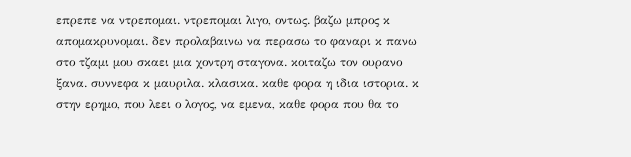επρεπε να ντρεπομαι. ντρεπομαι λιγο, οντως. βαζω μπρος κ απομακρυνομαι. δεν προλαβαινω να περασω το φαναρι κ πανω στο τζαμι μου σκαει μια χοντρη σταγονα. κοιταζω τον ουρανο ξανα. συννεφα κ μαυριλα. κλασικα. καθε φορα η ιδια ιστορια. κ στην ερημο, που λεει ο λογος, να εμενα, καθε φορα που θα το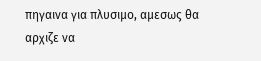πηγαινα για πλυσιμο, αμεσως θα αρχιζε να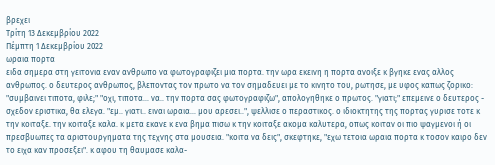βρεχει
Τρίτη 13 Δεκεμβρίου 2022
Πέμπτη 1 Δεκεμβρίου 2022
ωραια πορτα
ειδα σημερα στη γειτονια εναν ανθρωπο να φωτογραφιζει μια πορτα. την ωρα εκεινη η πορτα ανοιξε κ βγηκε ενας αλλος ανθρωπος. ο δευτερος ανθρωπος, βλεποντας τον πρωτο να τον σημαδευει με το κινητο του, ρωτησε, με υφος καπως ζορικο: "συμβαινει τιποτα, φιλε;" "οχι, τιποτα... να.. την πορτα σας φωτογραφιζω", απολογηθηκε ο πρωτος. "γιατι;" επεμεινε ο δευτερος - σχεδον εριστικα, θα ελεγα. "εμ.. γιατι.. ειναι ωραια... μου αρεσει..", ψελλισε ο περαστικος. ο ιδιοκτητης της πορτας γυρισε τοτε κ την κοιταξε. την κοιταξε καλα. κ μετα εκανε κ ενα βημα πισω κ την κοιταξε ακομα καλυτερα, οπως κοιταν οι πιο ψαγμενοι ή οι πρεσβυωπες τα αριστουργηματα της τεχνης στα μουσεια. "κοιτα να δεις", σκεφτηκε, "εχω τετοια ωραια πορτα κ τοσον καιρο δεν το ειχα καν προσεξει". κ αφου τη θαυμασε καλα-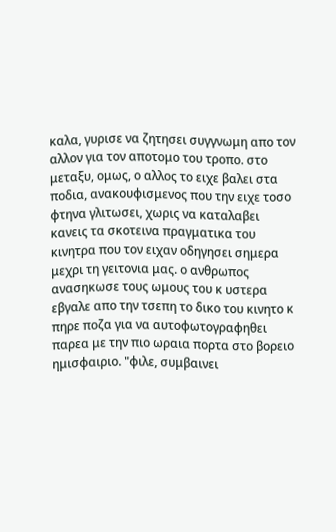καλα, γυρισε να ζητησει συγγνωμη απο τον αλλον για τον αποτομο του τροπο. στο μεταξυ, ομως, ο αλλος το ειχε βαλει στα ποδια, ανακουφισμενος που την ειχε τοσο φτηνα γλιτωσει, χωρις να καταλαβει κανεις τα σκοτεινα πραγματικα του κινητρα που τον ειχαν οδηγησει σημερα μεχρι τη γειτονια μας. ο ανθρωπος ανασηκωσε τους ωμους του κ υστερα εβγαλε απο την τσεπη το δικο του κινητο κ πηρε ποζα για να αυτοφωτογραφηθει παρεα με την πιο ωραια πορτα στο βορειο ημισφαιριο. "φιλε, συμβαινει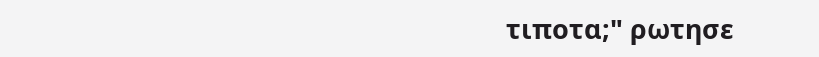τιποτα;" ρωτησε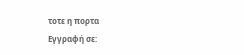τοτε η πορτα
Εγγραφή σε: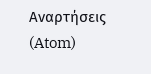Αναρτήσεις (Atom)